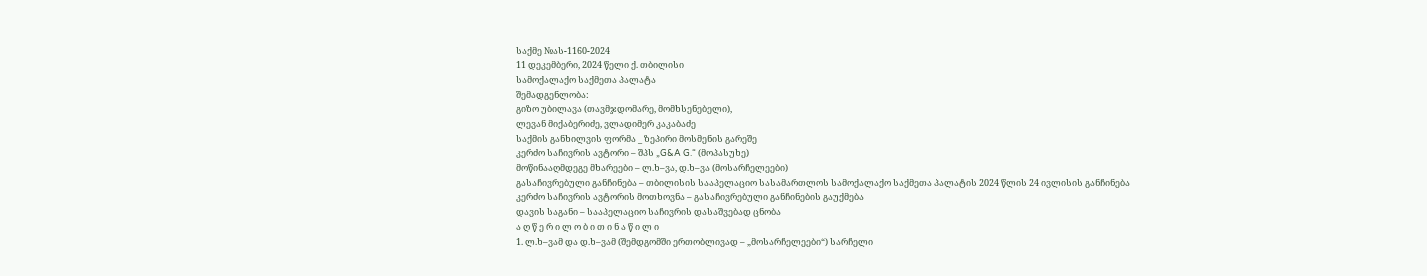საქმე №ას-1160-2024
11 დეკემბერი, 2024 წელი ქ. თბილისი
სამოქალაქო საქმეთა პალატა
შემადგენლობა:
გიზო უბილავა (თავმჯდომარე, მომხსენებელი),
ლევან მიქაბერიძე, ვლადიმერ კაკაბაძე
საქმის განხილვის ფორმა _ ზეპირი მოსმენის გარეშე
კერძო საჩივრის ავტორი – შპს „G&A G.“ (მოპასუხე)
მოწინააღმდეგე მხარეები – ლ.ხ–ვა, დ.ხ–ვა (მოსარჩელეები)
გასაჩივრებული განჩინება – თბილისის სააპელაციო სასამართლოს სამოქალაქო საქმეთა პალატის 2024 წლის 24 ივლისის განჩინება
კერძო საჩივრის ავტორის მოთხოვნა – გასაჩივრებული განჩინების გაუქმება
დავის საგანი – სააპელაციო საჩივრის დასაშვებად ცნობა
ა ღ წ ე რ ი ლ ო ბ ი თ ი ნ ა წ ი ლ ი
1. ლ.ხ–ვამ და დ.ხ–ვამ (შემდგომში ერთობლივად – „მოსარჩელეები“) სარჩელი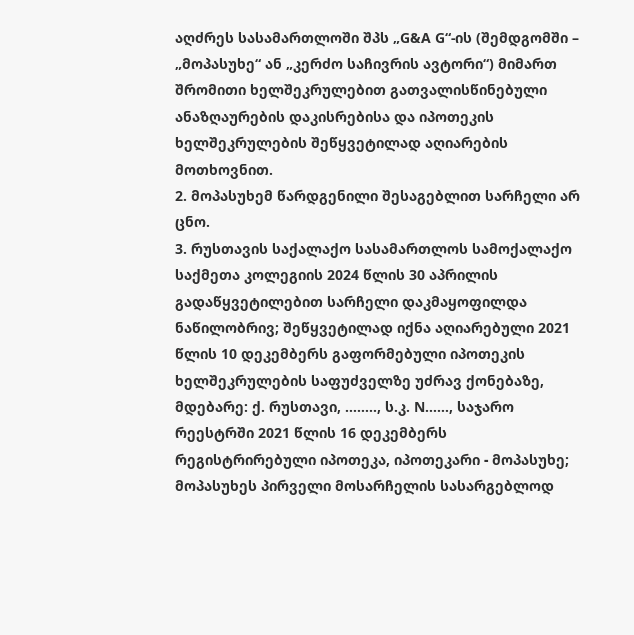აღძრეს სასამართლოში შპს „G&A G“-ის (შემდგომში – „მოპასუხე“ ან „კერძო საჩივრის ავტორი“) მიმართ შრომითი ხელშეკრულებით გათვალისწინებული ანაზღაურების დაკისრებისა და იპოთეკის ხელშეკრულების შეწყვეტილად აღიარების მოთხოვნით.
2. მოპასუხემ წარდგენილი შესაგებლით სარჩელი არ ცნო.
3. რუსთავის საქალაქო სასამართლოს სამოქალაქო საქმეთა კოლეგიის 2024 წლის 30 აპრილის გადაწყვეტილებით სარჩელი დაკმაყოფილდა ნაწილობრივ; შეწყვეტილად იქნა აღიარებული 2021 წლის 10 დეკემბერს გაფორმებული იპოთეკის ხელშეკრულების საფუძველზე უძრავ ქონებაზე, მდებარე: ქ. რუსთავი, …….., ს.კ. N……, საჯარო რეესტრში 2021 წლის 16 დეკემბერს რეგისტრირებული იპოთეკა, იპოთეკარი - მოპასუხე; მოპასუხეს პირველი მოსარჩელის სასარგებლოდ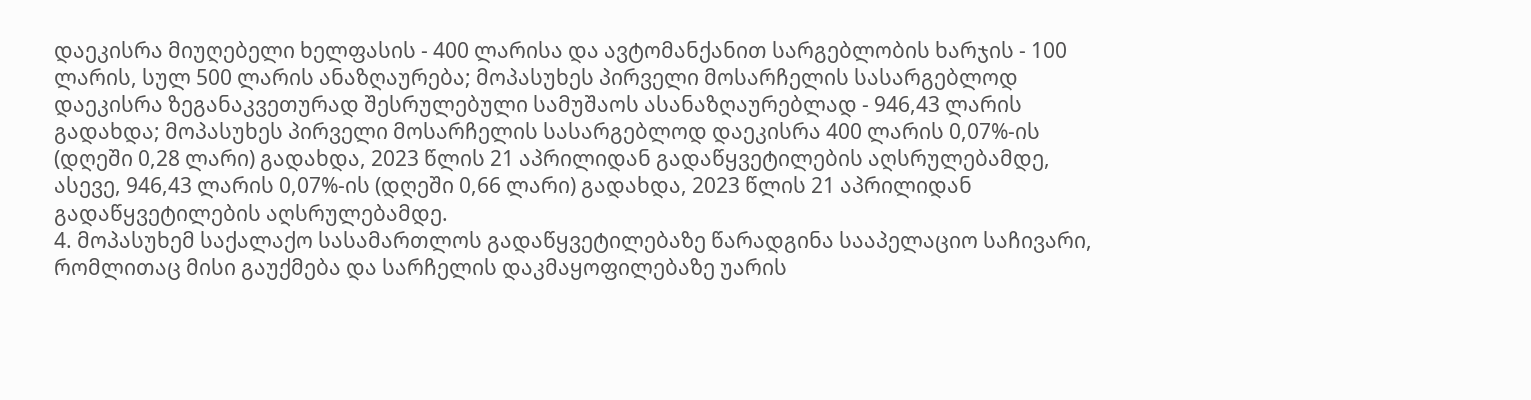დაეკისრა მიუღებელი ხელფასის - 400 ლარისა და ავტომანქანით სარგებლობის ხარჯის - 100 ლარის, სულ 500 ლარის ანაზღაურება; მოპასუხეს პირველი მოსარჩელის სასარგებლოდ დაეკისრა ზეგანაკვეთურად შესრულებული სამუშაოს ასანაზღაურებლად - 946,43 ლარის გადახდა; მოპასუხეს პირველი მოსარჩელის სასარგებლოდ დაეკისრა 400 ლარის 0,07%-ის (დღეში 0,28 ლარი) გადახდა, 2023 წლის 21 აპრილიდან გადაწყვეტილების აღსრულებამდე, ასევე, 946,43 ლარის 0,07%-ის (დღეში 0,66 ლარი) გადახდა, 2023 წლის 21 აპრილიდან გადაწყვეტილების აღსრულებამდე.
4. მოპასუხემ საქალაქო სასამართლოს გადაწყვეტილებაზე წარადგინა სააპელაციო საჩივარი, რომლითაც მისი გაუქმება და სარჩელის დაკმაყოფილებაზე უარის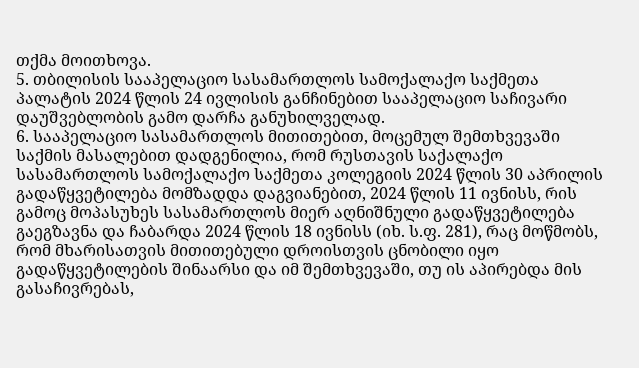თქმა მოითხოვა.
5. თბილისის სააპელაციო სასამართლოს სამოქალაქო საქმეთა პალატის 2024 წლის 24 ივლისის განჩინებით სააპელაციო საჩივარი დაუშვებლობის გამო დარჩა განუხილველად.
6. სააპელაციო სასამართლოს მითითებით, მოცემულ შემთხვევაში საქმის მასალებით დადგენილია, რომ რუსთავის საქალაქო სასამართლოს სამოქალაქო საქმეთა კოლეგიის 2024 წლის 30 აპრილის გადაწყვეტილება მომზადდა დაგვიანებით, 2024 წლის 11 ივნისს, რის გამოც მოპასუხეს სასამართლოს მიერ აღნიშნული გადაწყვეტილება გაეგზავნა და ჩაბარდა 2024 წლის 18 ივნისს (იხ. ს.ფ. 281), რაც მოწმობს, რომ მხარისათვის მითითებული დროისთვის ცნობილი იყო გადაწყვეტილების შინაარსი და იმ შემთხვევაში, თუ ის აპირებდა მის გასაჩივრებას,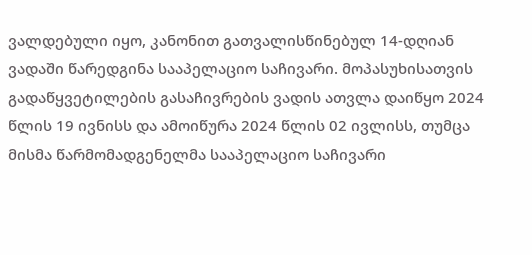ვალდებული იყო, კანონით გათვალისწინებულ 14-დღიან ვადაში წარედგინა სააპელაციო საჩივარი. მოპასუხისათვის გადაწყვეტილების გასაჩივრების ვადის ათვლა დაიწყო 2024 წლის 19 ივნისს და ამოიწურა 2024 წლის 02 ივლისს, თუმცა მისმა წარმომადგენელმა სააპელაციო საჩივარი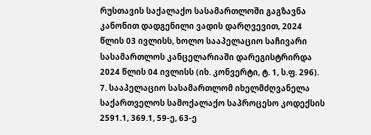რუსთავის საქალაქო სასამართლოში გაგზავნა კანონით დადგენილი ვადის დარღვევით, 2024 წლის 03 ივლისს, ხოლო სააპელაციო საჩივარი სასამართლოს კანცელარიაში დარეგისტრირდა 2024 წლის 04 ივლისს (იხ. კონვერტი, ტ. 1, ს.ფ. 296).
7. სააპელაციო სასამართლომ იხელმძღვანელა საქართველოს სამოქალაქო საპროცესო კოდექსის 2591.1, 369.1, 59-ე, 63-ე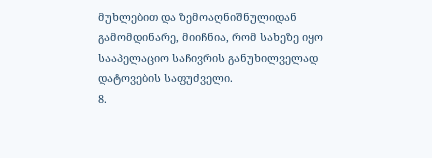მუხლებით და ზემოაღნიშნულიდან გამომდინარე, მიიჩნია, რომ სახეზე იყო სააპელაციო საჩივრის განუხილველად დატოვების საფუძველი.
8.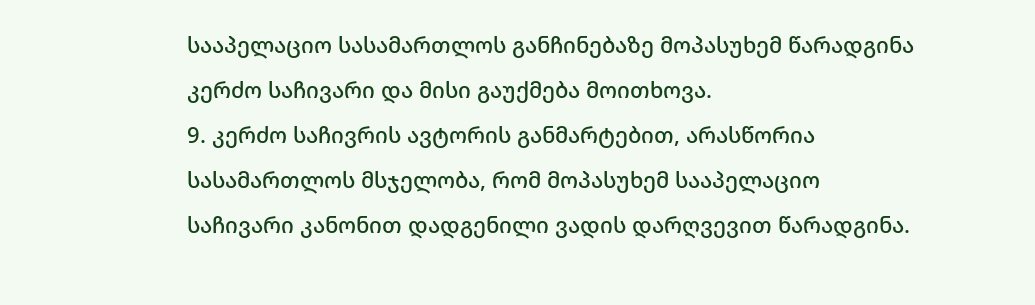სააპელაციო სასამართლოს განჩინებაზე მოპასუხემ წარადგინა კერძო საჩივარი და მისი გაუქმება მოითხოვა.
9. კერძო საჩივრის ავტორის განმარტებით, არასწორია სასამართლოს მსჯელობა, რომ მოპასუხემ სააპელაციო საჩივარი კანონით დადგენილი ვადის დარღვევით წარადგინა.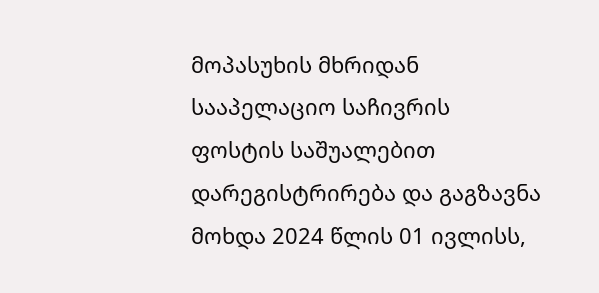მოპასუხის მხრიდან სააპელაციო საჩივრის ფოსტის საშუალებით დარეგისტრირება და გაგზავნა მოხდა 2024 წლის 01 ივლისს,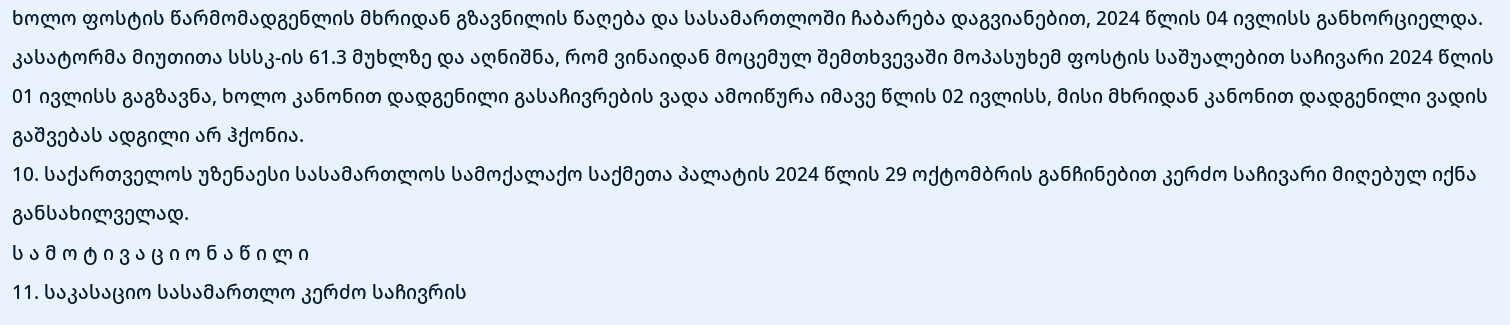ხოლო ფოსტის წარმომადგენლის მხრიდან გზავნილის წაღება და სასამართლოში ჩაბარება დაგვიანებით, 2024 წლის 04 ივლისს განხორციელდა. კასატორმა მიუთითა სსსკ-ის 61.3 მუხლზე და აღნიშნა, რომ ვინაიდან მოცემულ შემთხვევაში მოპასუხემ ფოსტის საშუალებით საჩივარი 2024 წლის 01 ივლისს გაგზავნა, ხოლო კანონით დადგენილი გასაჩივრების ვადა ამოიწურა იმავე წლის 02 ივლისს, მისი მხრიდან კანონით დადგენილი ვადის გაშვებას ადგილი არ ჰქონია.
10. საქართველოს უზენაესი სასამართლოს სამოქალაქო საქმეთა პალატის 2024 წლის 29 ოქტომბრის განჩინებით კერძო საჩივარი მიღებულ იქნა განსახილველად.
ს ა მ ო ტ ი ვ ა ც ი ო ნ ა წ ი ლ ი
11. საკასაციო სასამართლო კერძო საჩივრის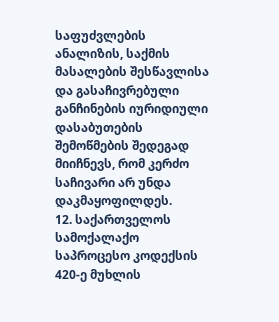საფუძვლების ანალიზის, საქმის მასალების შესწავლისა და გასაჩივრებული განჩინების იურიდიული დასაბუთების შემოწმების შედეგად მიიჩნევს, რომ კერძო საჩივარი არ უნდა დაკმაყოფილდეს.
12. საქართველოს სამოქალაქო საპროცესო კოდექსის 420-ე მუხლის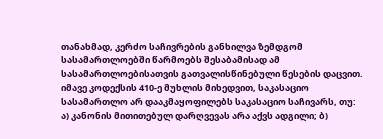თანახმად, კერძო საჩივრების განხილვა ზემდგომ სასამართლოებში წარმოებს შესაბამისად ამ სასამართლოებისათვის გათვალისწინებული წესების დაცვით. იმავე კოდექსის 410-ე მუხლის მიხედვით, საკასაციო სასამართლო არ დააკმაყოფილებს საკასაციო საჩივარს, თუ: ა) კანონის მითითებულ დარღვევას არა აქვს ადგილი; ბ)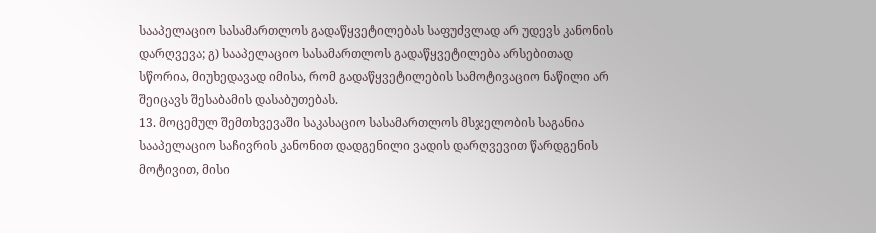სააპელაციო სასამართლოს გადაწყვეტილებას საფუძვლად არ უდევს კანონის დარღვევა; გ) სააპელაციო სასამართლოს გადაწყვეტილება არსებითად სწორია, მიუხედავად იმისა, რომ გადაწყვეტილების სამოტივაციო ნაწილი არ შეიცავს შესაბამის დასაბუთებას.
13. მოცემულ შემთხვევაში საკასაციო სასამართლოს მსჯელობის საგანია სააპელაციო საჩივრის კანონით დადგენილი ვადის დარღვევით წარდგენის მოტივით, მისი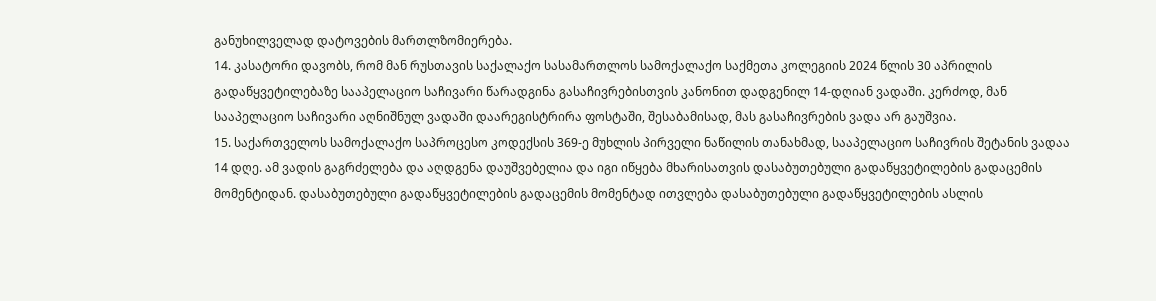განუხილველად დატოვების მართლზომიერება.
14. კასატორი დავობს, რომ მან რუსთავის საქალაქო სასამართლოს სამოქალაქო საქმეთა კოლეგიის 2024 წლის 30 აპრილის გადაწყვეტილებაზე სააპელაციო საჩივარი წარადგინა გასაჩივრებისთვის კანონით დადგენილ 14-დღიან ვადაში. კერძოდ, მან სააპელაციო საჩივარი აღნიშნულ ვადაში დაარეგისტრირა ფოსტაში, შესაბამისად, მას გასაჩივრების ვადა არ გაუშვია.
15. საქართველოს სამოქალაქო საპროცესო კოდექსის 369-ე მუხლის პირველი ნაწილის თანახმად, სააპელაციო საჩივრის შეტანის ვადაა 14 დღე. ამ ვადის გაგრძელება და აღდგენა დაუშვებელია და იგი იწყება მხარისათვის დასაბუთებული გადაწყვეტილების გადაცემის მომენტიდან. დასაბუთებული გადაწყვეტილების გადაცემის მომენტად ითვლება დასაბუთებული გადაწყვეტილების ასლის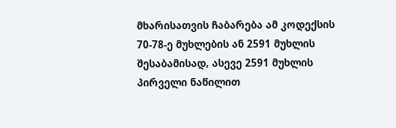მხარისათვის ჩაბარება ამ კოდექსის 70-78-ე მუხლების ან 2591 მუხლის შესაბამისად, ასევე 2591 მუხლის პირველი ნაწილით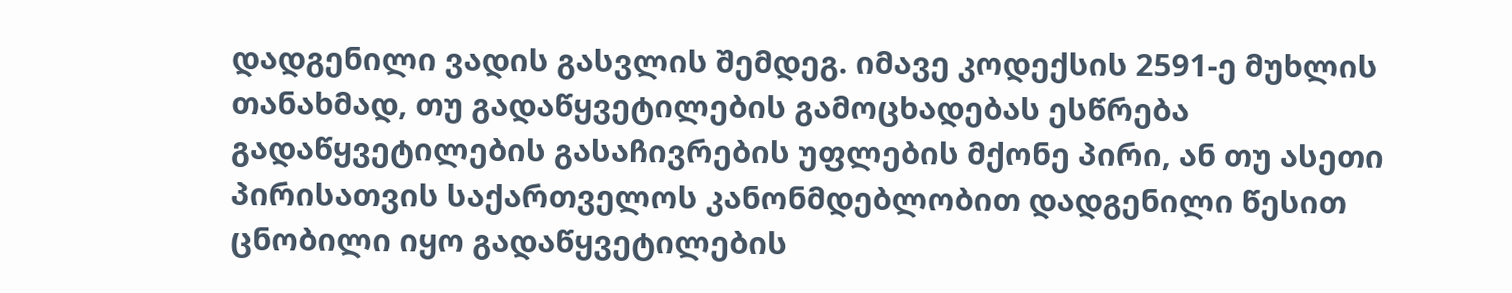დადგენილი ვადის გასვლის შემდეგ. იმავე კოდექსის 2591-ე მუხლის თანახმად, თუ გადაწყვეტილების გამოცხადებას ესწრება გადაწყვეტილების გასაჩივრების უფლების მქონე პირი, ან თუ ასეთი პირისათვის საქართველოს კანონმდებლობით დადგენილი წესით ცნობილი იყო გადაწყვეტილების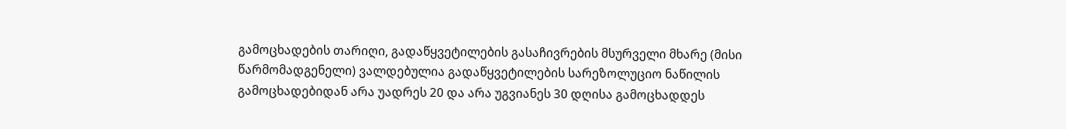გამოცხადების თარიღი, გადაწყვეტილების გასაჩივრების მსურველი მხარე (მისი წარმომადგენელი) ვალდებულია გადაწყვეტილების სარეზოლუციო ნაწილის გამოცხადებიდან არა უადრეს 20 და არა უგვიანეს 30 დღისა გამოცხადდეს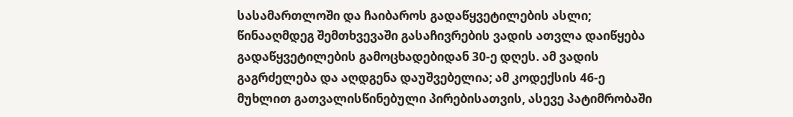სასამართლოში და ჩაიბაროს გადაწყვეტილების ასლი; წინააღმდეგ შემთხვევაში გასაჩივრების ვადის ათვლა დაიწყება გადაწყვეტილების გამოცხადებიდან 30-ე დღეს. ამ ვადის გაგრძელება და აღდგენა დაუშვებელია; ამ კოდექსის 46-ე მუხლით გათვალისწინებული პირებისათვის, ასევე პატიმრობაში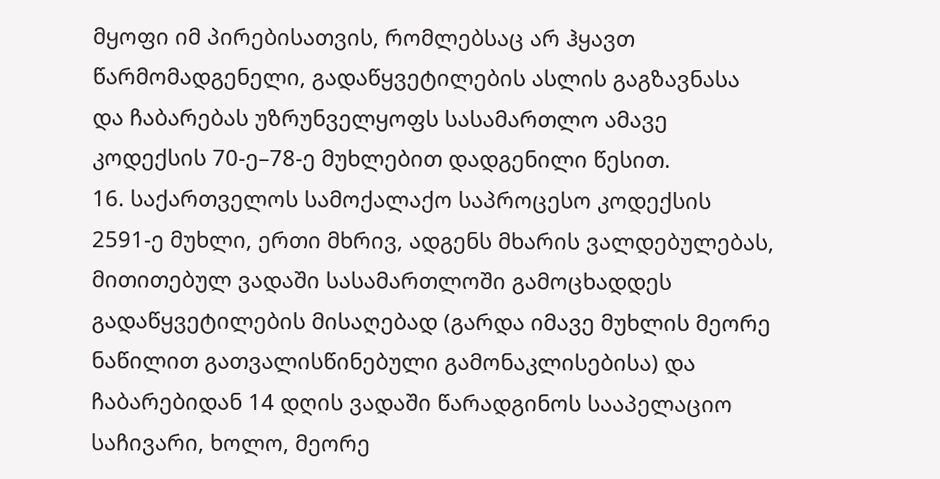მყოფი იმ პირებისათვის, რომლებსაც არ ჰყავთ წარმომადგენელი, გადაწყვეტილების ასლის გაგზავნასა და ჩაბარებას უზრუნველყოფს სასამართლო ამავე კოდექსის 70-ე–78-ე მუხლებით დადგენილი წესით.
16. საქართველოს სამოქალაქო საპროცესო კოდექსის 2591-ე მუხლი, ერთი მხრივ, ადგენს მხარის ვალდებულებას, მითითებულ ვადაში სასამართლოში გამოცხადდეს გადაწყვეტილების მისაღებად (გარდა იმავე მუხლის მეორე ნაწილით გათვალისწინებული გამონაკლისებისა) და ჩაბარებიდან 14 დღის ვადაში წარადგინოს სააპელაციო საჩივარი, ხოლო, მეორე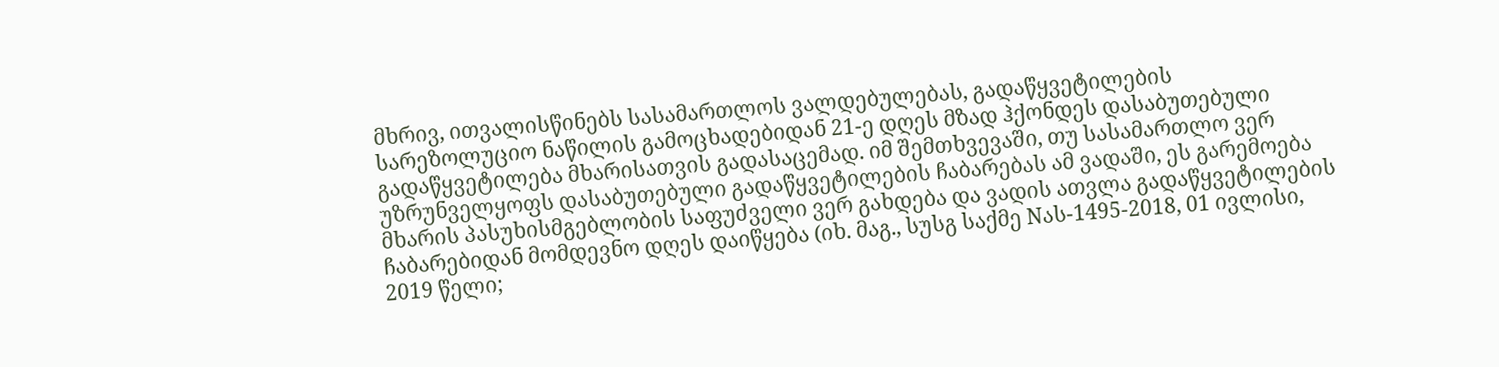მხრივ, ითვალისწინებს სასამართლოს ვალდებულებას, გადაწყვეტილების სარეზოლუციო ნაწილის გამოცხადებიდან 21-ე დღეს მზად ჰქონდეს დასაბუთებული გადაწყვეტილება მხარისათვის გადასაცემად. იმ შემთხვევაში, თუ სასამართლო ვერ უზრუნველყოფს დასაბუთებული გადაწყვეტილების ჩაბარებას ამ ვადაში, ეს გარემოება მხარის პასუხისმგებლობის საფუძველი ვერ გახდება და ვადის ათვლა გადაწყვეტილების ჩაბარებიდან მომდევნო დღეს დაიწყება (იხ. მაგ., სუსგ საქმე Nას-1495-2018, 01 ივლისი, 2019 წელი;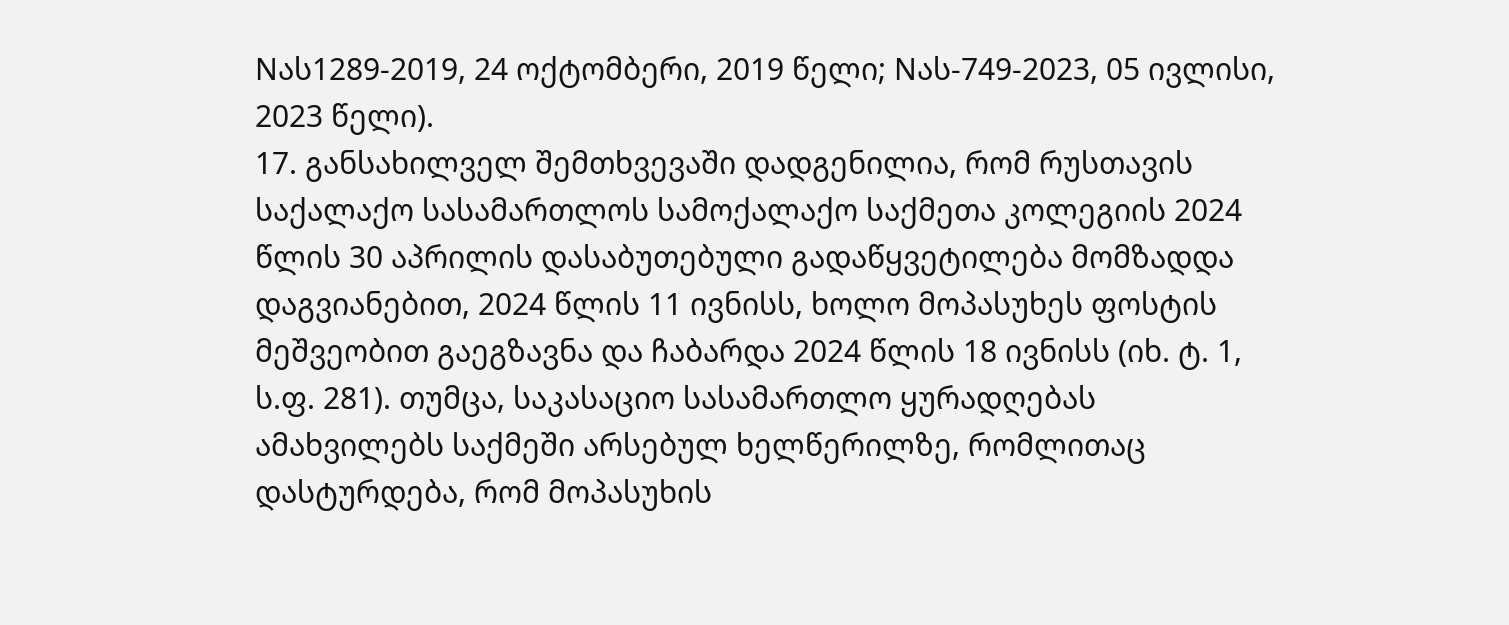Nას1289-2019, 24 ოქტომბერი, 2019 წელი; Nას-749-2023, 05 ივლისი, 2023 წელი).
17. განსახილველ შემთხვევაში დადგენილია, რომ რუსთავის საქალაქო სასამართლოს სამოქალაქო საქმეთა კოლეგიის 2024 წლის 30 აპრილის დასაბუთებული გადაწყვეტილება მომზადდა დაგვიანებით, 2024 წლის 11 ივნისს, ხოლო მოპასუხეს ფოსტის მეშვეობით გაეგზავნა და ჩაბარდა 2024 წლის 18 ივნისს (იხ. ტ. 1, ს.ფ. 281). თუმცა, საკასაციო სასამართლო ყურადღებას ამახვილებს საქმეში არსებულ ხელწერილზე, რომლითაც დასტურდება, რომ მოპასუხის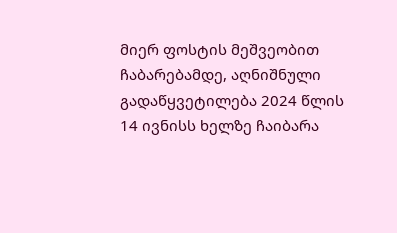მიერ ფოსტის მეშვეობით ჩაბარებამდე, აღნიშნული გადაწყვეტილება 2024 წლის 14 ივნისს ხელზე ჩაიბარა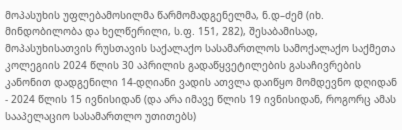მოპასუხის უფლებამოსილმა წარმომადგენელმა, ნ.დ–ძემ (იხ. მინდობილობა და ხელწერილი, ს.ფ. 151, 282), შესაბამისად, მოპასუხისათვის რუსთავის საქალაქო სასამართლოს სამოქალაქო საქმეთა კოლეგიის 2024 წლის 30 აპრილის გადაწყვეტილების გასაჩივრების კანონით დადგენილი 14-დღიანი ვადის ათვლა დაიწყო მომდევნო დღიდან - 2024 წლის 15 ივნისიდან (და არა იმავე წლის 19 ივნისიდან, როგორც ამას სააპელაციო სასამართლო უთითებს)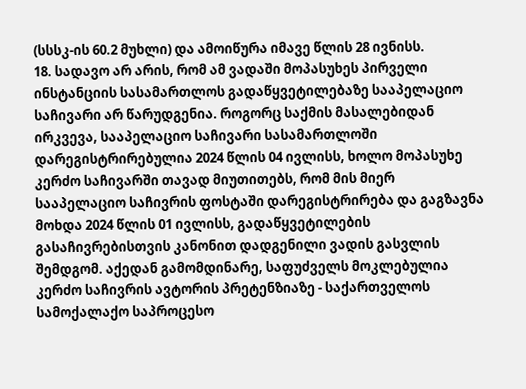(სსსკ-ის 60.2 მუხლი) და ამოიწურა იმავე წლის 28 ივნისს.
18. სადავო არ არის, რომ ამ ვადაში მოპასუხეს პირველი ინსტანციის სასამართლოს გადაწყვეტილებაზე სააპელაციო საჩივარი არ წარუდგენია. როგორც საქმის მასალებიდან ირკვევა, სააპელაციო საჩივარი სასამართლოში დარეგისტრირებულია 2024 წლის 04 ივლისს, ხოლო მოპასუხე კერძო საჩივარში თავად მიუთითებს, რომ მის მიერ სააპელაციო საჩივრის ფოსტაში დარეგისტრირება და გაგზავნა მოხდა 2024 წლის 01 ივლისს, გადაწყვეტილების გასაჩივრებისთვის კანონით დადგენილი ვადის გასვლის შემდგომ. აქედან გამომდინარე, საფუძველს მოკლებულია კერძო საჩივრის ავტორის პრეტენზიაზე - საქართველოს სამოქალაქო საპროცესო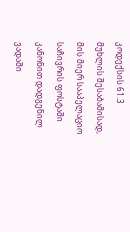კოდექსის 61.3 მუხლის შესაბამისად, მის მიერ სააპელაციო საჩივრის ფოსტაში კანონით დადგენილ ვადაში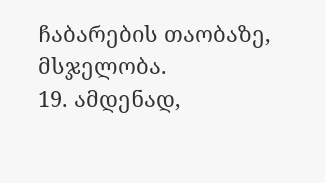ჩაბარების თაობაზე, მსჯელობა.
19. ამდენად,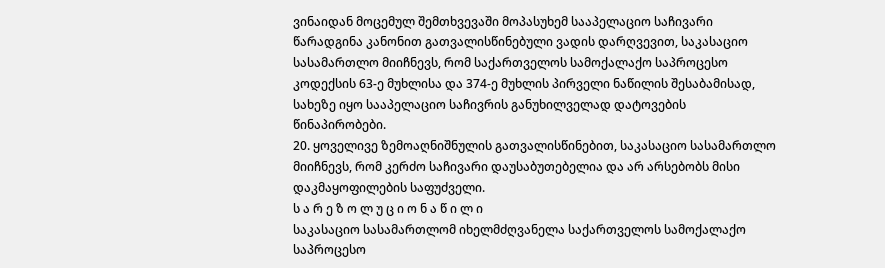ვინაიდან მოცემულ შემთხვევაში მოპასუხემ სააპელაციო საჩივარი წარადგინა კანონით გათვალისწინებული ვადის დარღვევით, საკასაციო სასამართლო მიიჩნევს, რომ საქართველოს სამოქალაქო საპროცესო კოდექსის 63-ე მუხლისა და 374-ე მუხლის პირველი ნაწილის შესაბამისად, სახეზე იყო სააპელაციო საჩივრის განუხილველად დატოვების წინაპირობები.
20. ყოველივე ზემოაღნიშნულის გათვალისწინებით, საკასაციო სასამართლო მიიჩნევს, რომ კერძო საჩივარი დაუსაბუთებელია და არ არსებობს მისი დაკმაყოფილების საფუძველი.
ს ა რ ე ზ ო ლ უ ც ი ო ნ ა წ ი ლ ი
საკასაციო სასამართლომ იხელმძღვანელა საქართველოს სამოქალაქო საპროცესო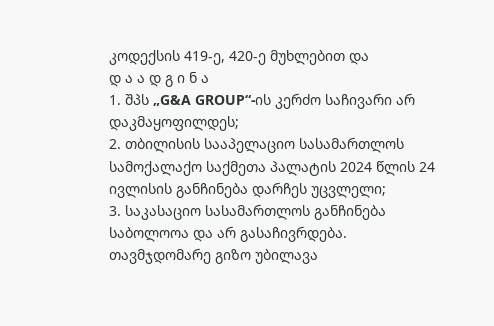კოდექსის 419-ე, 420-ე მუხლებით და
დ ა ა დ გ ი ნ ა
1. შპს „G&A GROUP“-ის კერძო საჩივარი არ დაკმაყოფილდეს;
2. თბილისის სააპელაციო სასამართლოს სამოქალაქო საქმეთა პალატის 2024 წლის 24 ივლისის განჩინება დარჩეს უცვლელი;
3. საკასაციო სასამართლოს განჩინება საბოლოოა და არ გასაჩივრდება.
თავმჯდომარე გიზო უბილავა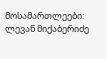მოსამართლეები: ლევან მიქაბერიძე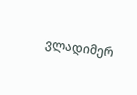ვლადიმერ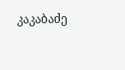კაკაბაძე